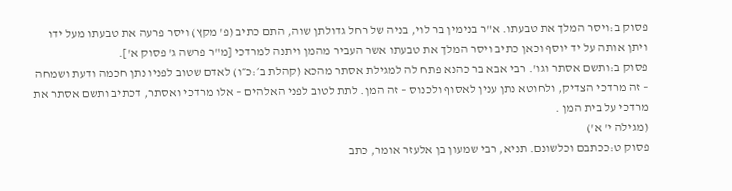פסוק ב:ויסר המלך את טבעתו. א"ר בנימין בר לוי, בניה של רחל גדולתן שוה, התם כתיב (פ' מקץ) ויסר פרעה את טבעתו מעל ידו ויתן אותה על יד יוסף וכאן כתיב ויסר המלך את טבעתו אשר העביר מהמן ויתנה למרדכי [מ"ר פרשה ג' פסוק א'].
פסוק ב:ותשם אסתר וגו'. רבי אבא בר כהנא פתח לה למגילת אסתר מהכא (קהלת ב׳:כ״ו) לאדם שטוב לפניו נתן חכמה ודעת ושמחה – זה מרדכי הצדיק, ולחוטא נתן ענין לאסוף ולכנוס – זה המן. לתת לטוב לפני האלהים – אלו מרדכי ואסתר, דכתיב ותשם אסתר את מרדכי על בית המן .
(מגילה י' א')
פסוק ט:ככתבם וכלשונם. תניא, רבי שמעון בן אלעזר אומר, כתב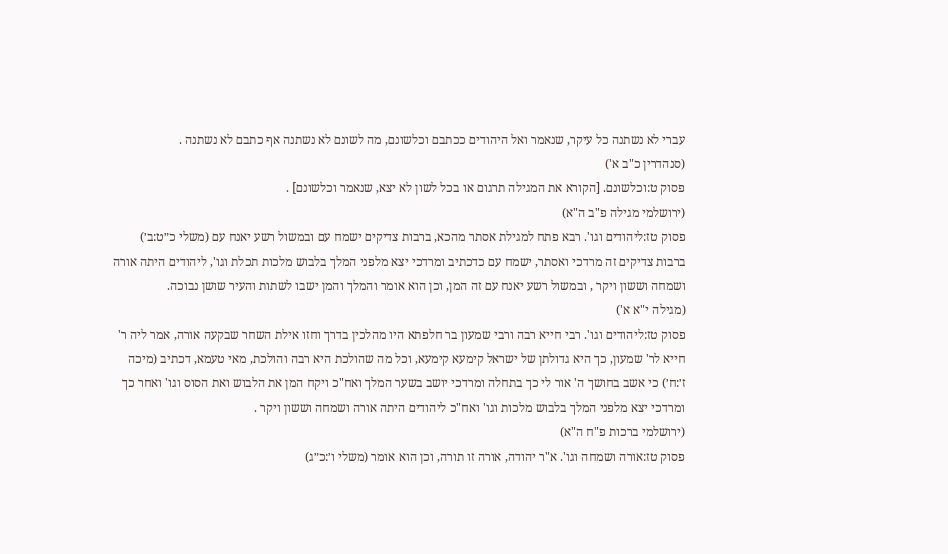עברי לא נשתנה כל עיקר, שנאמר ואל היהודים ככתבם וכלשונם, מה לשונם לא נשתנה אף כתבם לא נשתנה .
(סנהדרין כ"ב א')
פסוק ט:וכלשונם. [הקורא את המגילה תרגום או בכל לשון לא יצא, שנאמר וכלשונם] .
(ירושלמי מגילה פ"ב ה"א)
פסוק טז:ליהודים וגו'. רבא פתח למגילת אסתר מהכא, ברבות צדיקים ישמח עם ובמשול רשע יאנח עם (משלי כ״ט:ב׳) ברבות צדיקים זה מרדכי ואסתר, ישמח עם כדכתיב ומרדכי יצא מלפני המלך בלבוש מלכות תכלת וגו', ליהודים היתה אורה ושמחה וששון ויקר , ובמשול רשע יאנח עם זה המן, וכן הוא אומר והמלך והמן ישבו לשתות והעיר שושן נבוכה.
(מגילה י"א א')
פסוק טז:ליהודים וגו'. רבי חייא רבה ורבי שמעון בר חלפתא היו מהלכין בדרך וחזו אילת השחר שבקעה אורה, אמר ליה ר' חייא לר' שמעון, כך היא גדולתן של ישראל קימעא קימעא, וכל מה שהולכת היא רבה והולכת, מאי טעמא, דכתיב (מיכה ז׳:ח׳) כי אשב בחושך ה' אור לי כך בתחלה ומרדכי יושב בשער המלך ואח"כ ויקח המן את הלבוש ואת הסוס וגו' ואחר כך ומרדכי יצא מלפני המלך בלבוש מלכות וגו' ואח"כ ליהודים היתה אורה ושמחה וששון ויקר .
(ירושלמי ברכות פ"ח ה"א)
פסוק טז:אורה ושמחה וגו'. א"ר יהודה, אורה זו תורה, וכן הוא אומר (משלי ו׳:כ״ג)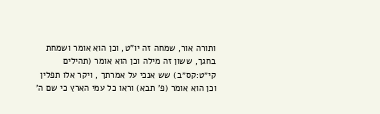ותורה אור, שמחה זה יו"ט, וכן הוא אומר ושמחת בחגך, ששון זה מילה וכן הוא אומר (תהילים קי״ט:קס״ב) שש אנכי על אמרתך , ויקר אלו תפלין וכן הוא אומר (פ' תבא) וראו כל עמי הארץ כי שם ה'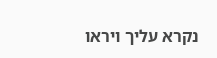נקרא עליך ויראו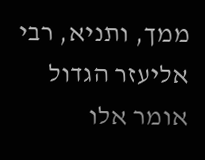ממך, ותניא, רבי אליעזר הגדול אומר אלו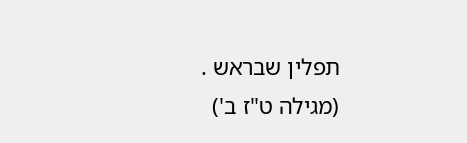תפלין שבראש .
(מגילה ט"ז ב')